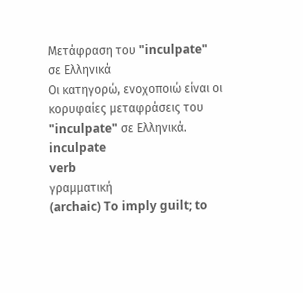Μετάφραση του "inculpate" σε Ελληνικά
Οι κατηγορώ, ενοχοποιώ είναι οι κορυφαίες μεταφράσεις του "inculpate" σε Ελληνικά.
inculpate
verb
γραμματική
(archaic) To imply guilt; to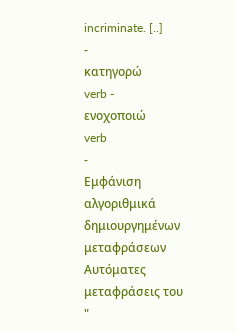incriminate. [..]
-
κατηγορώ
verb -
ενοχοποιώ
verb
-
Εμφάνιση αλγοριθμικά δημιουργημένων μεταφράσεων
Αυτόματες μεταφράσεις του "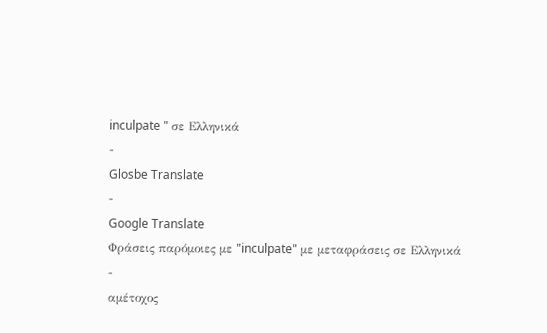inculpate " σε Ελληνικά
-
Glosbe Translate
-
Google Translate
Φράσεις παρόμοιες με "inculpate" με μεταφράσεις σε Ελληνικά
-
αμέτοχος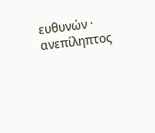ευθυνών · ανεπίληπτος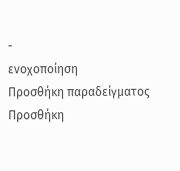-
ενοχοποίηση
Προσθήκη παραδείγματος
Προσθήκη